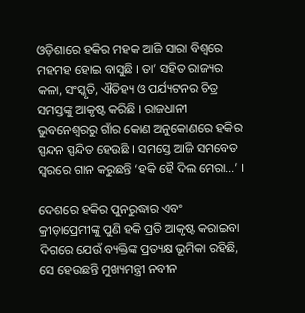ଓଡ଼ିଶାରେ ହକିର ମହକ ଆଜି ସାରା ବିଶ୍ୱରେ ମହମହ ହୋଇ ବାସୁଛି । ତା’ ସହିତ ରାଜ୍ୟର କଳା, ସଂସ୍କୃତି, ଐତିହ୍ୟ ଓ ପର୍ଯ୍ୟଟନର ଚିତ୍ର ସମସ୍ତଙ୍କୁ ଆକୃଷ୍ଟ କରିଛି । ରାଜଧାନୀ ଭୁବନେଶ୍ୱରରୁ ଗାଁର କୋଣ ଅନୁକୋଣରେ ହକିର ସ୍ପନ୍ଦନ ସ୍ପନ୍ଦିତ ହେଉଛି । ସମସ୍ତେ ଆଜି ସମବେତ ସ୍ୱରରେ ଗାନ କରୁଛନ୍ତି ‘ହକି ହୈ ଦିଲ ମେରା…’ ।

ଦେଶରେ ହକିର ପୁନରୁଦ୍ଧାର ଏବଂ କ୍ରୀଡ଼ାପ୍ରେମୀଙ୍କୁ ପୁଣି ହକି ପ୍ରତି ଆକୃଷ୍ଟ କରାଇବା ଦିଗରେ ଯେଉଁ ବ୍ୟକ୍ତିଙ୍କ ପ୍ରତ୍ୟକ୍ଷ ଭୂମିକା ରହିଛି, ସେ ହେଉଛନ୍ତି ମୁଖ୍ୟମନ୍ତ୍ରୀ ନବୀନ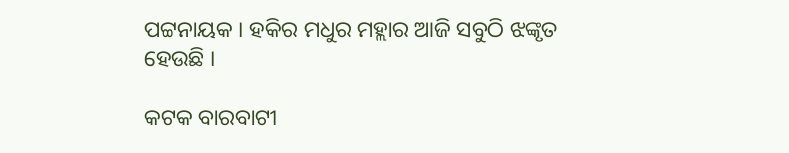ପଟ୍ଟନାୟକ । ହକିର ମଧୁର ମହ୍ଲାର ଆଜି ସବୁଠି ଝଙ୍କୃତ ହେଉଛି ।

କଟକ ବାରବାଟୀ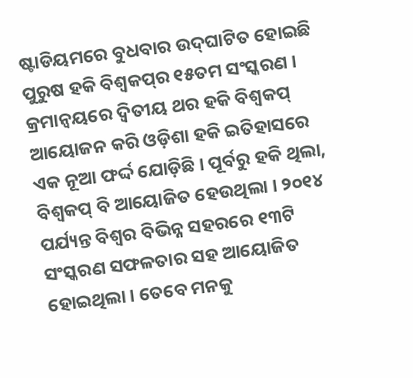ଷ୍ଟାଡିୟମରେ ବୁଧବାର ଉଦ୍‌ଘାଟିତ ହୋଇଛି ପୁରୁଷ ହକି ବିଶ୍ୱକପ୍‌ର ୧୫ତମ ସଂସ୍କରଣ । କ୍ରମାନ୍ୱୟରେ ଦ୍ୱିତୀୟ ଥର ହକି ବିଶ୍ୱକପ୍ ଆୟୋଜନ କରି ଓଡ଼ିଶା ହକି ଇତିହାସରେ ଏକ ନୂଆ ଫର୍ଦ୍ଦ ଯୋଡ଼ିଛି । ପୂର୍ବରୁ ହକି ଥିଲା, ବିଶ୍ୱକପ୍ ବି ଆୟୋଜିତ ହେଉଥିଲା । ୨୦୧୪ ପର୍ଯ୍ୟନ୍ତ ବିଶ୍ୱର ବିଭିନ୍ନ ସହରରେ ୧୩ଟି ସଂସ୍କରଣ ସଫଳତାର ସହ ଆୟୋଜିତ ହୋଇଥିଲା । ତେବେ ମନକୁ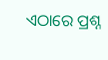ଏଠାରେ ପ୍ରଶ୍ନ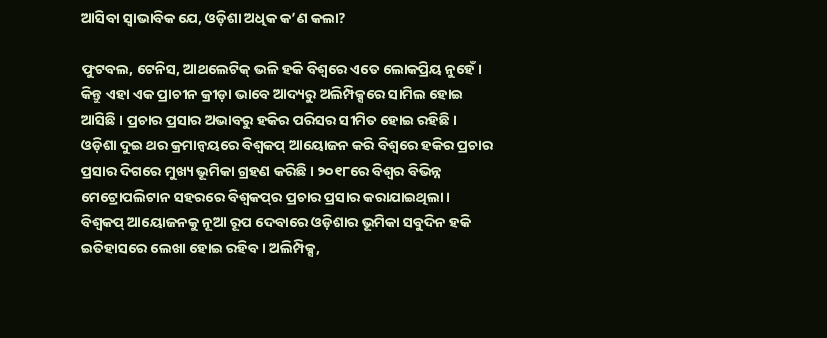ଆସିବା ସ୍ୱାଭାବିକ ଯେ, ଓଡ଼ିଶା ଅଧିକ କ’ଣ କଲା?

ଫୁଟବଲ, ଟେନିସ, ଆଥଲେଟିକ୍ ଭଳି ହକି ବିଶ୍ୱରେ ଏତେ ଲୋକପ୍ରିୟ ନୁହେଁ । କିନ୍ତୁ ଏହା ଏକ ପ୍ରାଚୀନ କ୍ରୀଡ଼ା ଭାବେ ଆଦ୍ୟରୁ ଅଲିମ୍ପିକ୍ସରେ ସାମିଲ ହୋଇ ଆସିଛି । ପ୍ରଚାର ପ୍ରସାର ଅଭାବରୁ ହକିର ପରିସର ସୀମିତ ହୋଇ ରହିଛି । ଓଡ଼ିଶା ଦୁଇ ଥର କ୍ରମାନ୍ୱୟରେ ବିଶ୍ୱକପ୍ ଆୟୋଜନ କରି ବିଶ୍ୱରେ ହକିର ପ୍ରଚାର ପ୍ରସାର ଦିଗରେ ମୁଖ୍ୟ ଭୂମିକା ଗ୍ରହଣ କରିଛି । ୨୦୧୮ରେ ବିଶ୍ୱର ବିଭିନ୍ନ ମେଟ୍ରୋପଲିଟାନ ସହରରେ ବିଶ୍ୱକପ୍‌ର ପ୍ରଚାର ପ୍ରସାର କରାଯାଇଥିଲା । ବିଶ୍ୱକପ୍ ଆୟୋଜନକୁ ନୂଆ ରୂପ ଦେବାରେ ଓଡ଼ିଶାର ଭୂମିକା ସବୁଦିନ ହକି ଇତିହାସରେ ଲେଖା ହୋଇ ରହିବ । ଅଲିମ୍ପିକ୍ସ,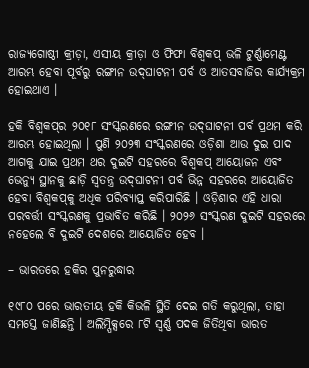ରାଜ୍ୟଗୋଷ୍ଠୀ କ୍ରୀଡ଼ା, ଏସୀୟ କ୍ରୀଡ଼ା ଓ ଫିଫା ବିଶ୍ୱକପ୍ ଭଳି ଟୁର୍ଣ୍ଣାମେଣ୍ଟ ଆରମ୍ଭ ହେବା ପୂର୍ବରୁ ରଙ୍ଗୀନ ଉଦ୍‌ଘାଟନୀ ପର୍ବ ଓ ଆତସବାଜିର କାର୍ଯ୍ୟକ୍ରମ ହୋଇଥାଏ ।

ହକି ବିଶ୍ୱକପ୍‌ର ୨୦୧୮ ସଂସ୍କରଣରେ ରଙ୍ଗୀନ ଉଦ୍‌ଘାଟନୀ ପର୍ବ ପ୍ରଥମ କରି ଆରମ୍ଭ ହୋଇଥିଲା । ପୁଣି ୨୦୨୩ ସଂସ୍କରଣରେ ଓଡ଼ିଶା ଆଉ ଦୁଇ ପାଦ ଆଗକୁ ଯାଇ ପ୍ରଥମ ଥର ଦୁଇଟି ସହରରେ ବିଶ୍ୱକପ୍ ଆୟୋଜନ ଏବଂ ଭେନ୍ୟୁ ସ୍ଥାନକୁ ଛାଡ଼ି ସ୍ୱତନ୍ତ୍ର ଉଦ୍‌ଘାଟନୀ ପର୍ବ ଭିନ୍ନ ସହରରେ ଆୟୋଜିତ ହେବା ବିଶ୍ୱକପ୍‌କୁ ଅଧିକ ପରିବ୍ୟାପ୍ତ କରିପାରିଛି । ଓଡ଼ିଶାର ଏହି ଧାରା ପରବର୍ତ୍ତୀ ସଂସ୍କରଣକୁ ପ୍ରଭାବିତ କରିଛି । ୨୦୨୬ ସଂସ୍କରଣ ଦୁଇଟି ସହରରେ ନହେଲେ ବି ଦୁଇଟି ଦେଶରେ ଆୟୋଜିତ ହେବ ।

– ଭାରତରେ ହକିର ପୁନରୁଦ୍ଧାର

୧୯୮୦ ପରେ ଭାରତୀୟ ହକି କିଭଳି ସ୍ଥିତି ଦେଇ ଗତି କରୁଥିଲା, ତାହା ସମସ୍ତେ ଜାଣିଛନ୍ତି । ଅଲିମ୍ପିକ୍ସରେ ୮ଟି ସ୍ୱର୍ଣ୍ଣ ପଦକ ଜିତିଥିବା ଭାରତ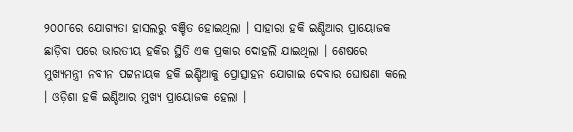୨୦୦୮ରେ ଯୋଗ୍ୟତା ହାସଲରୁ ବଞ୍ଚିତ ହୋଇଥିଲା । ସାହାରା ହକି ଇଣ୍ଡିଆର ପ୍ରାୟୋଜକ ଛାଡ଼ିବା ପରେ ଭାରତୀୟ ହକିର ସ୍ଥିତି ଏକ ପ୍ରକାର ଦୋହଲି ଯାଇଥିଲା । ଶେଷରେ ମୁଖ୍ୟମନ୍ତ୍ରୀ ନବୀନ ପଟ୍ଟନାୟକ ହକି ଇଣ୍ଡିଆକୁ ପ୍ରୋତ୍ସାହନ ଯୋଗାଇ ଦେବାର ଘୋଷଣା କଲେ । ଓଡ଼ିଶା ହକି ଇଣ୍ଡିଆର ମୁଖ୍ୟ ପ୍ରାୟୋଜକ ହେଲା ।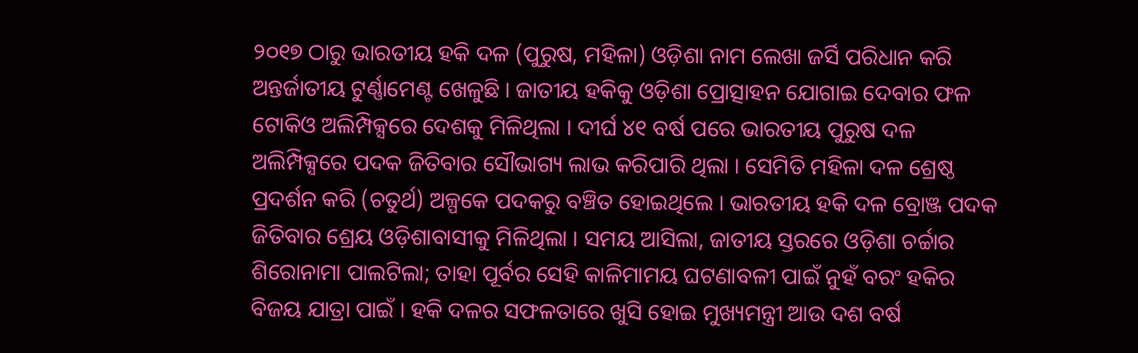୨୦୧୭ ଠାରୁ ଭାରତୀୟ ହକି ଦଳ (ପୁରୁଷ, ମହିଳା) ଓଡ଼ିଶା ନାମ ଲେଖା ଜର୍ସି ପରିଧାନ କରି ଅନ୍ତର୍ଜାତୀୟ ଟୁର୍ଣ୍ଣାମେଣ୍ଟ ଖେଳୁଛି । ଜାତୀୟ ହକିକୁ ଓଡ଼ିଶା ପ୍ରୋତ୍ସାହନ ଯୋଗାଇ ଦେବାର ଫଳ ଟୋକିଓ ଅଲିମ୍ପିକ୍ସରେ ଦେଶକୁ ମିଳିଥିଲା । ଦୀର୍ଘ ୪୧ ବର୍ଷ ପରେ ଭାରତୀୟ ପୁରୁଷ ଦଳ ଅଲିମ୍ପିକ୍ସରେ ପଦକ ଜିତିବାର ସୌଭାଗ୍ୟ ଲାଭ କରିପାରି ଥିଲା । ସେମିତି ମହିଳା ଦଳ ଶ୍ରେଷ୍ଠ ପ୍ରଦର୍ଶନ କରି (ଚତୁର୍ଥ) ଅଳ୍ପକେ ପଦକରୁ ବଞ୍ଚିତ ହୋଇଥିଲେ । ଭାରତୀୟ ହକି ଦଳ ବ୍ରୋଞ୍ଜ ପଦକ ଜିତିବାର ଶ୍ରେୟ ଓଡ଼ିଶାବାସୀକୁ ମିଳିଥିଲା । ସମୟ ଆସିଲା, ଜାତୀୟ ସ୍ତରରେ ଓଡ଼ିଶା ଚର୍ଚ୍ଚାର ଶିରୋନାମା ପାଲଟିଲା; ତାହା ପୂର୍ବର ସେହି କାଳିମାମୟ ଘଟଣାବଳୀ ପାଇଁ ନୁହଁ ବରଂ ହକିର ବିଜୟ ଯାତ୍ରା ପାଇଁ । ହକି ଦଳର ସଫଳତାରେ ଖୁସି ହୋଇ ମୁଖ୍ୟମନ୍ତ୍ରୀ ଆଉ ଦଶ ବର୍ଷ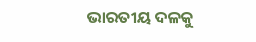ଭାରତୀୟ ଦଳକୁ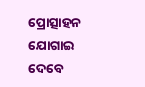ପ୍ରୋତ୍ସାହନ ଯୋଗାଇ ଦେବେ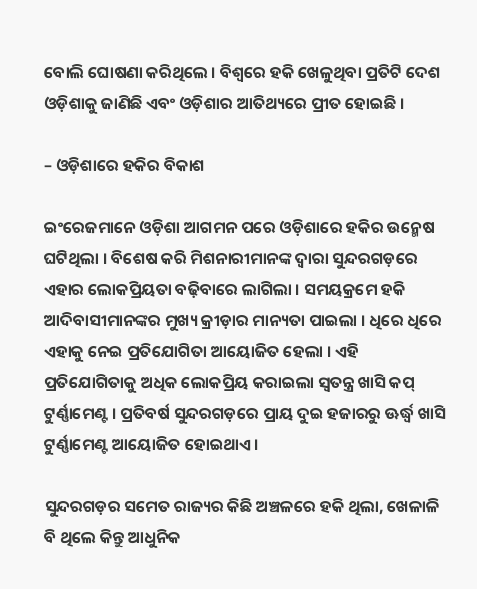ବୋଲି ଘୋଷଣା କରିଥିଲେ । ବିଶ୍ୱରେ ହକି ଖେଳୁଥିବା ପ୍ରତିଟି ଦେଶ ଓଡ଼ିଶାକୁ ଜାଣିଛି ଏବଂ ଓଡ଼ିଶାର ଆତିଥ୍ୟରେ ପ୍ରୀତ ହୋଇଛି ।

– ଓଡ଼ିଶାରେ ହକିର ବିକାଶ

ଇଂରେଜମାନେ ଓଡ଼ିଶା ଆଗମନ ପରେ ଓଡ଼ିଶାରେ ହକିର ଉନ୍ମେଷ ଘଟିଥିଲା । ବିଶେଷ କରି ମିଶନାରୀମାନଙ୍କ ଦ୍ୱାରା ସୁନ୍ଦରଗଡ଼ରେ ଏହାର ଲୋକପ୍ରିୟତା ବଢ଼ିବାରେ ଲାଗିଲା । ସମୟକ୍ରମେ ହକି ଆଦିବାସୀମାନଙ୍କର ମୁଖ୍ୟ କ୍ରୀଡ଼ାର ମାନ୍ୟତା ପାଇଲା । ଧିରେ ଧିରେ ଏହାକୁ ନେଇ ପ୍ରତିଯୋଗିତା ଆୟୋଜିତ ହେଲା । ଏହି ପ୍ରତିଯୋଗିତାକୁ ଅଧିକ ଲୋକପ୍ରିୟ କରାଇଲା ସ୍ୱତନ୍ତ୍ର ଖାସି କପ୍ ଟୁର୍ଣ୍ଣାମେଣ୍ଟ । ପ୍ରତିବର୍ଷ ସୁନ୍ଦରଗଡ଼ରେ ପ୍ରାୟ ଦୁଇ ହଜାରରୁ ଊର୍ଦ୍ଧ୍ୱ ଖାସି ଟୁର୍ଣ୍ଣାମେଣ୍ଟ ଆୟୋଜିତ ହୋଇଥାଏ ।

ସୁନ୍ଦରଗଡ଼ର ସମେତ ରାଜ୍ୟର କିଛି ଅଞ୍ଚଳରେ ହକି ଥିଲା, ଖେଳାଳି ବି ଥିଲେ କିନ୍ତୁ ଆଧୁନିକ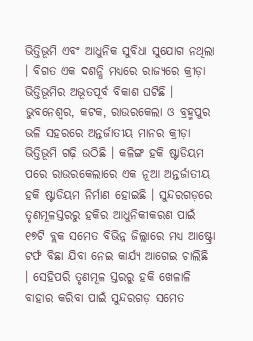ଭିତ୍ତିଭୂମି ଏବଂ ଆଧୁନିକ ସୁବିଧା ସୁଯୋଗ ନଥିଲା । ବିଗତ ଏକ ଦଶନ୍ଧି ମଧ୍ୟରେ ରାଜ୍ୟରେ କ୍ରୀଡ଼ା ଭିତ୍ତିଭୂମିର ଅଭୂତପୂର୍ବ ବିକାଶ ଘଟିଛି । ଭୁବନେଶ୍ୱର, କଟକ, ରାଉରକେଲା ଓ ବ୍ରହ୍ମପୁର ଭଳି ସହରରେ ଅନ୍ତର୍ଜାତୀୟ ମାନର କ୍ରୀଡ଼ା ଭିତ୍ତିଭୂମି ଗଢ଼ି ଉଠିଛି । କଳିଙ୍ଗ ହକି ଷ୍ଟାଡିୟମ ପରେ ରାଉରକେଲାରେ ଏକ ନୂଆ ଅନ୍ତର୍ଜାତୀୟ ହକି ଷ୍ଟାଡିୟମ ନିର୍ମାଣ ହୋଇଛି । ସୁନ୍ଦରଗଡ଼ରେ ତୃଣମୂଳସ୍ତରରୁ ହକିର ଆଧୁନିକୀକରଣ ପାଇଁ ୧୭ଟି ବ୍ଲକ ସମେତ ବିଭିନ୍ନ ଜିଲ୍ଲାରେ ମଧ୍ୟ ଆଷ୍ଟ୍ରୋ ଟର୍ଫ ବିଛା ଯିବା ନେଇ କାର୍ଯ୍ୟ ଆଗେଇ ଚାଲିଛି । ସେହିପରି ତୃଣମୂଳ ସ୍ତରରୁ ହକି ଖେଳାଳି ବାହାର କରିବା ପାଇଁ ସୁନ୍ଦରଗଡ଼ ସମେତ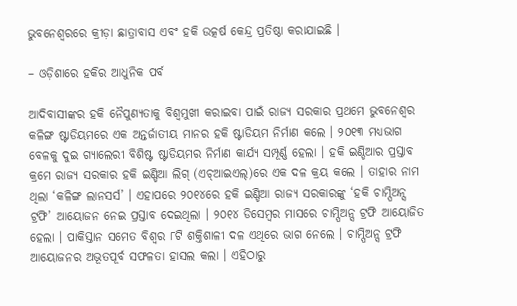ଭୁବନେଶ୍ୱରରେ କ୍ରୀଡ଼ା ଛାତ୍ରାବାସ ଏବଂ ହକି ଉତ୍କର୍ଷ କେନ୍ଦ୍ର ପ୍ରତିଷ୍ଠା କରାଯାଇଛି ।

– ଓଡ଼ିଶାରେ ହକିର ଆଧୁନିକ ପର୍ବ

ଆଦିବାସୀଙ୍କର ହକି ନୈପୁଣ୍ୟତାକୁ ବିଶ୍ୱମୁଖୀ କରାଇବା ପାଇଁ ରାଜ୍ୟ ସରକାର ପ୍ରଥମେ ଭୁବନେଶ୍ୱର କଳିଙ୍ଗ ଷ୍ଟାଡିୟମରେ ଏକ ଅନ୍ତର୍ଜାତୀୟ ମାନର ହକି ଷ୍ଟାଡିୟମ ନିର୍ମାଣ କଲେ । ୨୦୧୩ ମଧ୍ୟଭାଗ ବେଳକୁ ଦୁଇ ଗ୍ୟାଲେରୀ ବିଶିଷ୍ଟ ଷ୍ଟାଡିୟମର ନିର୍ମାଣ କାର୍ଯ୍ୟ ସମ୍ପୂର୍ଣ୍ଣ ହେଲା । ହକି ଇଣ୍ଡିଆର ପ୍ରସ୍ତାବ କ୍ରମେ ରାଜ୍ୟ ସରକାର ହକି ଇଣ୍ଡିଆ ଲିଗ୍ (ଏଚ୍‌ଆଇଏଲ୍‌)ରେ ଏକ ଦଳ କ୍ରୟ କଲେ । ତାହାର ନାମ ଥିଲା ‘କଳିଙ୍ଗ ଲାନସର୍ସ’ । ଏହାପରେ ୨୦୧୪ରେ ହକି ଇଣ୍ଡିଆ ରାଜ୍ୟ ସରକାରଙ୍କୁ ‘ହକି ଚାମ୍ପିଅନ୍ସ ଟ୍ରଫି’ ଆୟୋଜନ ନେଇ ପ୍ରସ୍ତାବ ଦେଇଥିଲା । ୨୦୧୪ ଡିସେମ୍ବର ମାସରେ ଚାମ୍ପିଅନ୍ସ ଟ୍ରଫି ଆୟୋଜିତ ହେଲା । ପାକିସ୍ତାନ ସମେତ ବିଶ୍ୱର ୮ଟି ଶକ୍ତିଶାଳୀ ଦଳ ଏଥିରେ ଭାଗ ନେଲେ । ଚାମ୍ପିଅନ୍ସ ଟ୍ରଫି ଆୟୋଜନର ଅଭୂତପୂର୍ବ ସଫଳତା ହାସଲ କଲା । ଏହିଠାରୁ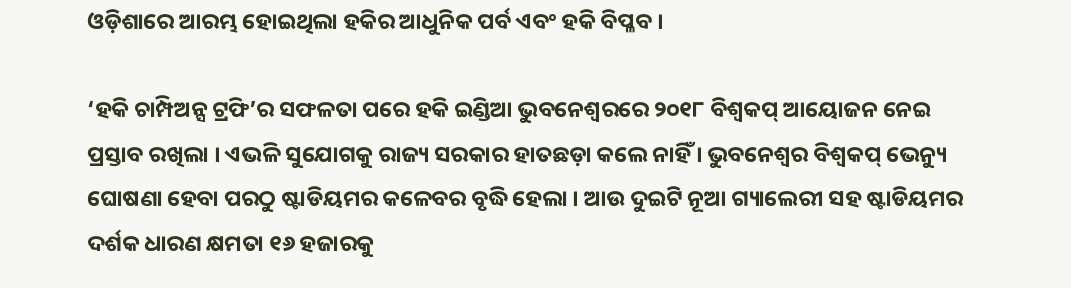ଓଡ଼ିଶାରେ ଆରମ୍ଭ ହୋଇଥିଲା ହକିର ଆଧୁନିକ ପର୍ବ ଏବଂ ହକି ବିପ୍ଳବ ।

‘ହକି ଚାମ୍ପିଅନ୍ସ ଟ୍ରଫି’ର ସଫଳତା ପରେ ହକି ଇଣ୍ଡିଆ ଭୁବନେଶ୍ୱରରେ ୨୦୧୮ ବିଶ୍ୱକପ୍ ଆୟୋଜନ ନେଇ ପ୍ରସ୍ତାବ ରଖିଲା । ଏଭଳି ସୁଯୋଗକୁ ରାଜ୍ୟ ସରକାର ହାତଛଡ଼ା କଲେ ନାହିଁ । ଭୁବନେଶ୍ୱର ବିଶ୍ୱକପ୍ ଭେନ୍ୟୁ ଘୋଷଣା ହେବା ପରଠୁ ଷ୍ଟାଡିୟମର କଳେବର ବୃଦ୍ଧି ହେଲା । ଆଉ ଦୁଇଟି ନୂଆ ଗ୍ୟାଲେରୀ ସହ ଷ୍ଟାଡିୟମର ଦର୍ଶକ ଧାରଣ କ୍ଷମତା ୧୬ ହଜାରକୁ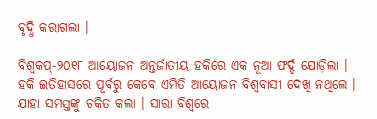ବୃଦ୍ଧି କରାଗଲା ।

ବିଶ୍ୱକପ୍‌-୨୦୧୮ ଆୟୋଜନ ଅନ୍ତର୍ଜାତୀୟ ହକିରେ ଏକ ନୂଆ ଫର୍ଦ୍ଦ ଯୋଡ଼ିଲା । ହକି ଇତିହାସରେ ପୂର୍ବରୁ କେବେ ଏମିତି ଆୟୋଜନ ବିଶ୍ୱବାସୀ ଦେଖି ନଥିଲେ । ଯାହା ସମସ୍ତଙ୍କୁ ଚକିତ କଲା । ସାରା ବିଶ୍ୱରେ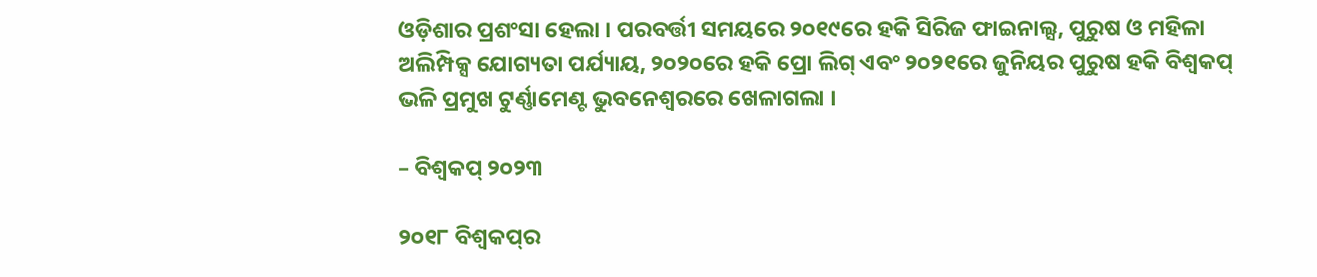ଓଡ଼ିଶାର ପ୍ରଶଂସା ହେଲା । ପରବର୍ତ୍ତୀ ସମୟରେ ୨୦୧୯ରେ ହକି ସିରିଜ ଫାଇନାଲ୍ସ, ପୁରୁଷ ଓ ମହିଳା ଅଲିମ୍ପିକ୍ସ ଯୋଗ୍ୟତା ପର୍ଯ୍ୟାୟ, ୨୦୨୦ରେ ହକି ପ୍ରୋ ଲିଗ୍ ଏବଂ ୨୦୨୧ରେ ଜୁନିୟର ପୁରୁଷ ହକି ବିଶ୍ୱକପ୍ ଭଳି ପ୍ରମୁଖ ଟୁର୍ଣ୍ଣାମେଣ୍ଟ ଭୁବନେଶ୍ୱରରେ ଖେଳାଗଲା ।

– ବିଶ୍ୱକପ୍ ୨୦୨୩

୨୦୧୮ ବିଶ୍ୱକପ୍‌ର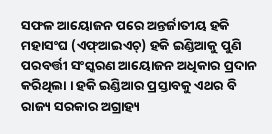ସଫଳ ଆୟୋଜନ ପରେ ଅନ୍ତର୍ଜାତୀୟ ହକି ମହାସଂଘ (ଏଫ୍‌ଆଇଏଚ୍‌) ହକି ଇଣ୍ଡିଆକୁ ପୁଣି ପରବର୍ତ୍ତୀ ସଂସ୍କରଣ ଆୟୋଜନ ଅଧିକାର ପ୍ରଦାନ କରିଥିଲା । ହକି ଇଣ୍ଡିଆର ପ୍ରସ୍ତାବକୁ ଏଥର ବି ରାଜ୍ୟ ସରକାର ଅଗ୍ରାହ୍ୟ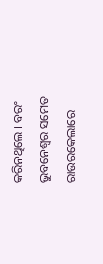କରିନଥିଲେ । ବରଂ ଭୁବନେଶ୍ୱର ସମେତ ରାଉରକେଲାରେ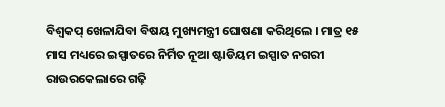ବିଶ୍ୱକପ୍ ଖେଳାଯିବା ବିଷୟ ମୁଖ୍ୟମନ୍ତ୍ରୀ ଘୋଷଣା କରିଥିଲେ । ମାତ୍ର ୧୫ ମାସ ମଧ୍ୟରେ ଇସ୍ପାତରେ ନିର୍ମିତ ନୂଆ ଷ୍ଟାଡିୟମ ଇସ୍ପାତ ନଗରୀ ରାଉରକେଲାରେ ଗଢ଼ି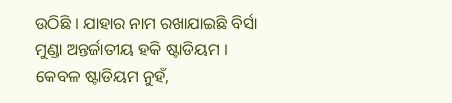ଉଠିଛି । ଯାହାର ନାମ ରଖାଯାଇଛି ବିର୍ସା ମୁଣ୍ଡା ଅନ୍ତର୍ଜାତୀୟ ହକି ଷ୍ଟାଡିୟମ । କେବଳ ଷ୍ଟାଡିୟମ ନୁହଁ,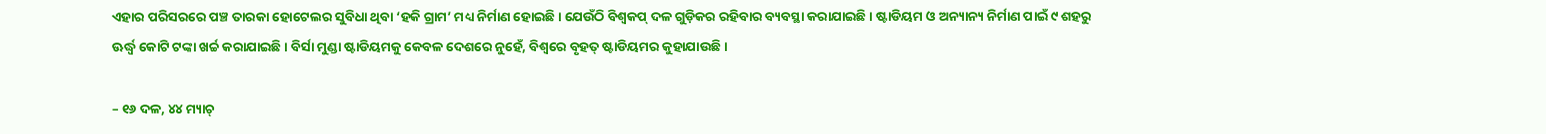ଏହାର ପରିସରରେ ପଞ୍ଚ ତାରକା ହୋଟେଲର ସୁବିଧା ଥିବା ‘ହକି ଗ୍ରାମ’ ମଧ୍ୟ ନିର୍ମାଣ ହୋଇଛି । ଯେଉଁଠି ବିଶ୍ୱକପ୍ ଦଳ ଗୁଡ଼ିକର ରହିବାର ବ୍ୟବସ୍ଥା କରାଯାଇଛି । ଷ୍ଟାଡିୟମ ଓ ଅନ୍ୟାନ୍ୟ ନିର୍ମାଣ ପାଇଁ ୯ ଶହରୁ ଊର୍ଦ୍ଧ୍ୱ କୋଟି ଟଙ୍କା ଖର୍ଚ୍ଚ କରାଯାଇଛି । ବିର୍ସା ମୁଣ୍ଡା ଷ୍ଟାଡିୟମକୁ କେବଳ ଦେଶରେ ନୁହେଁ, ବିଶ୍ୱରେ ବୃହତ୍ ଷ୍ଟାଡିୟମର କୁହାଯାଉଛି ।

– ୧୬ ଦଳ, ୪୪ ମ୍ୟାଚ୍‌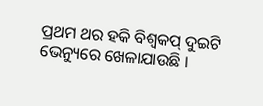ପ୍ରଥମ ଥର ହକି ବିଶ୍ୱକପ୍ ଦୁଇଟି ଭେନ୍ୟୁରେ ଖେଳାଯାଉଛି ।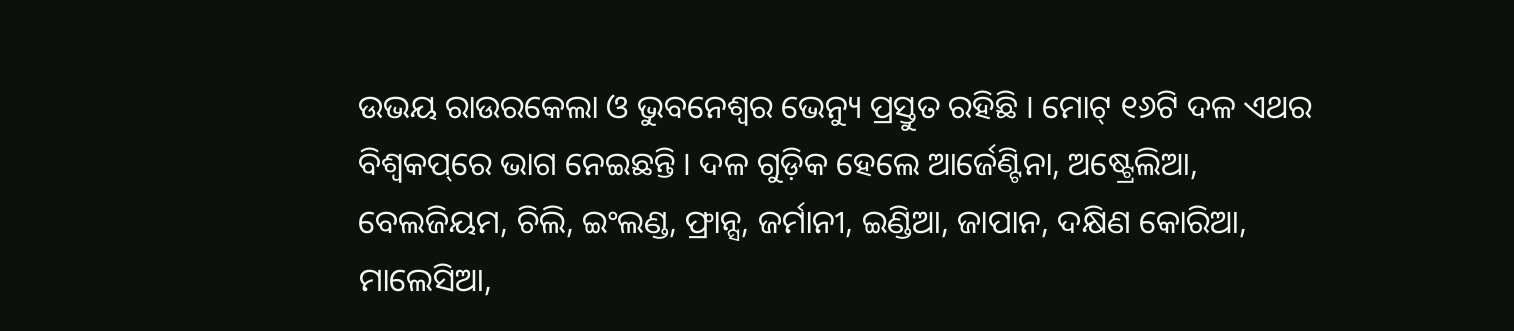ଉଭୟ ରାଉରକେଲା ଓ ଭୁବନେଶ୍ୱର ଭେନ୍ୟୁ ପ୍ରସ୍ତୁତ ରହିଛି । ମୋଟ୍ ୧୬ଟି ଦଳ ଏଥର ବିଶ୍ୱକପ୍‌ରେ ଭାଗ ନେଇଛନ୍ତି । ଦଳ ଗୁଡ଼ିକ ହେଲେ ଆର୍ଜେଣ୍ଟିନା, ଅଷ୍ଟ୍ରେଲିଆ, ବେଲଜିୟମ, ଚିଲି, ଇଂଲଣ୍ଡ, ଫ୍ରାନ୍ସ, ଜର୍ମାନୀ, ଇଣ୍ଡିଆ, ଜାପାନ, ଦକ୍ଷିଣ କୋରିଆ, ମାଲେସିଆ,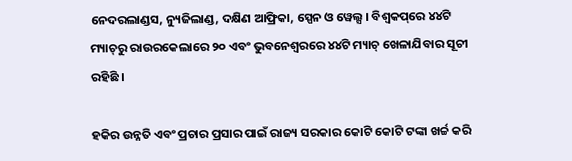ନେଦରଲାଣ୍ଡସ, ନ୍ୟୁଜିଲାଣ୍ଡ, ଦକ୍ଷିଣ ଆଫ୍ରିକା, ସ୍ପେନ ଓ ୱେଲ୍ସ । ବିଶ୍ୱକପ୍‌ରେ ୪୪ଟି ମ୍ୟାଚ୍‌ରୁ ରାଉରକେଲାରେ ୨୦ ଏବଂ ଭୁବନେଶ୍ୱରରେ ୪୪ଟି ମ୍ୟାଚ୍ ଖେଳାଯିବାର ସୂଚୀ ରହିଛି ।

ହକିର ଉନ୍ନତି ଏବଂ ପ୍ରଚାର ପ୍ରସାର ପାଇଁ ରାଜ୍ୟ ସରକାର କୋଟି କୋଟି ଟଙ୍କା ଖର୍ଚ୍ଚ କରି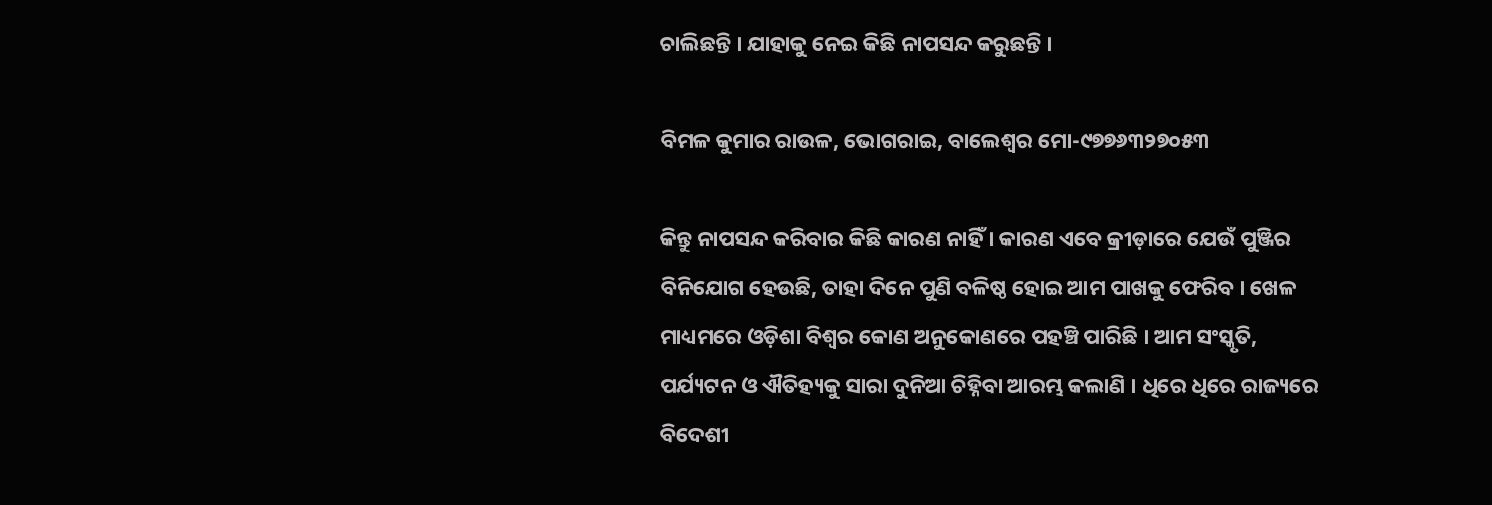ଚାଲିଛନ୍ତି । ଯାହାକୁ ନେଇ କିଛି ନାପସନ୍ଦ କରୁଛନ୍ତି ।

ବିମଳ କୁମାର ରାଉଳ, ଭୋଗରାଇ, ବାଲେଶ୍ୱର ମୋ-୯୭୭୬୩୨୭୦୫୩

କିନ୍ତୁ ନାପସନ୍ଦ କରିବାର କିଛି କାରଣ ନାହିଁ । କାରଣ ଏବେ କ୍ରୀଡ଼ାରେ ଯେଉଁ ପୁଞ୍ଜିର ବିନିଯୋଗ ହେଉଛି, ତାହା ଦିନେ ପୁଣି ବଳିଷ୍ଠ ହୋଇ ଆମ ପାଖକୁ ଫେରିବ । ଖେଳ ମାଧ୍ୟମରେ ଓଡ଼ିଶା ବିଶ୍ୱର କୋଣ ଅନୁକୋଣରେ ପହଞ୍ଚି ପାରିଛି । ଆମ ସଂସ୍କୃତି, ପର୍ଯ୍ୟଟନ ଓ ଐତିହ୍ୟକୁ ସାରା ଦୁନିଆ ଚିହ୍ନିବା ଆରମ୍ଭ କଲାଣି । ଧିରେ ଧିରେ ରାଜ୍ୟରେ ବିଦେଶୀ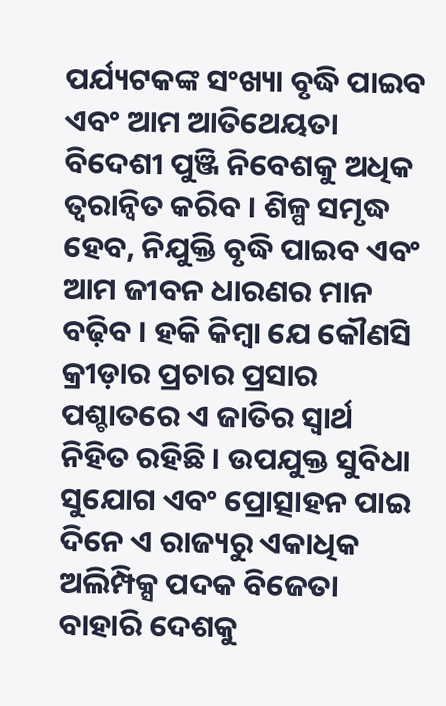ପର୍ଯ୍ୟଟକଙ୍କ ସଂଖ୍ୟା ବୃଦ୍ଧି ପାଇବ ଏବଂ ଆମ ଆତିଥେୟତା ବିଦେଶୀ ପୁଞ୍ଜି ନିବେଶକୁ ଅଧିକ ତ୍ୱରାନ୍ୱିତ କରିବ । ଶିଳ୍ପ ସମୃଦ୍ଧ ହେବ, ନିଯୁକ୍ତି ବୃଦ୍ଧି ପାଇବ ଏବଂ ଆମ ଜୀବନ ଧାରଣର ମାନ ବଢ଼ିବ । ହକି କିମ୍ବା ଯେ କୌଣସି କ୍ରୀଡ଼ାର ପ୍ରଚାର ପ୍ରସାର ପଶ୍ଚାତରେ ଏ ଜାତିର ସ୍ୱାର୍ଥ ନିହିତ ରହିଛି । ଉପଯୁକ୍ତ ସୁବିଧା ସୁଯୋଗ ଏବଂ ପ୍ରୋତ୍ସାହନ ପାଇ ଦିନେ ଏ ରାଜ୍ୟରୁ ଏକାଧିକ ଅଲିମ୍ପିକ୍ସ ପଦକ ବିଜେତା ବାହାରି ଦେଶକୁ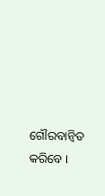ଗୌରବାନ୍ୱିତ କରିବେ ।